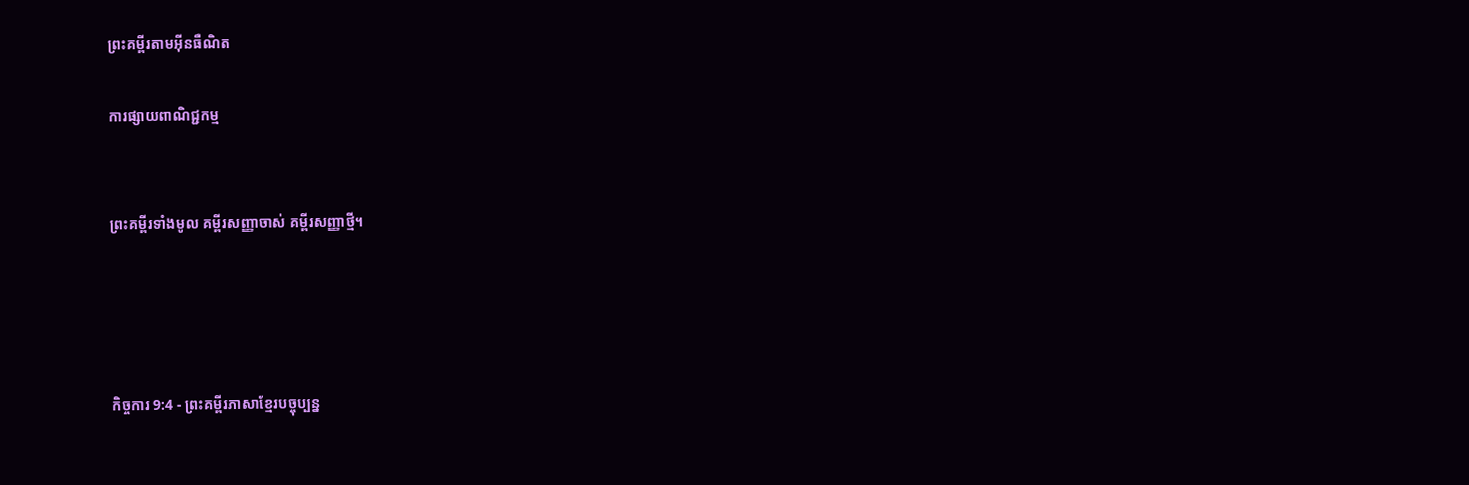ព្រះគម្ពីរតាមអ៊ីនធឺណិត

ការផ្សាយពាណិជ្ជកម្ម


ព្រះគម្ពីរទាំងមូល គម្ពីរសញ្ញាចាស់ គម្ពីរសញ្ញាថ្មី។




កិច្ចការ 9:4 - ព្រះគម្ពីរភាសាខ្មែរបច្ចុប្បន្ន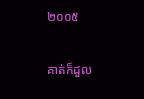២០០៥

គាត់ក៏ដួល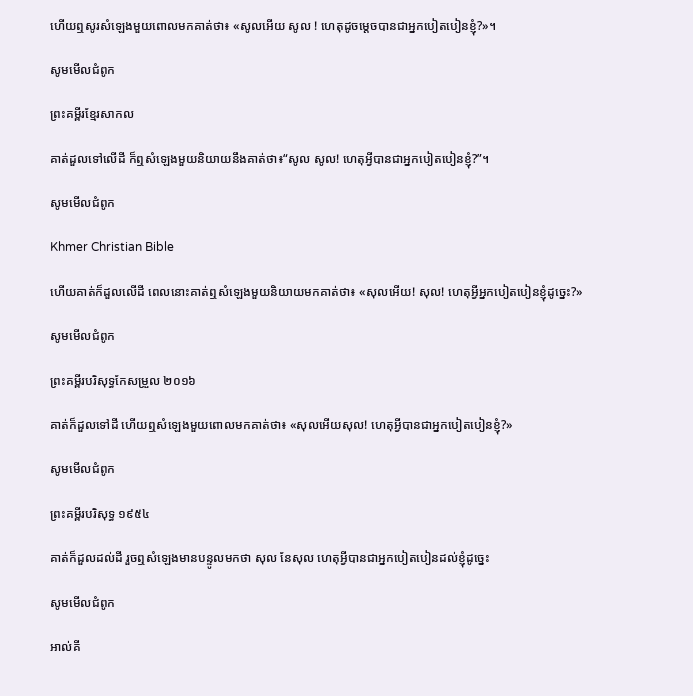ហើយឮសូរសំឡេងមួយពោលមកគាត់ថា៖ «សូលអើយ សូល ! ហេតុដូចម្ដេចបានជាអ្នកបៀត‌បៀនខ្ញុំ?»។

សូមមើលជំពូក

ព្រះគម្ពីរខ្មែរសាកល

គាត់ដួលទៅលើដី ក៏ឮសំឡេងមួយនិយាយនឹងគាត់ថា៖“សូល សូល! ហេតុអ្វីបានជាអ្នកបៀតបៀនខ្ញុំ?”។

សូមមើលជំពូក

Khmer Christian Bible

ហើយគាត់ក៏ដួលលើដី ពេលនោះគាត់ឮសំឡេងមួយនិយាយមកគាត់ថា៖ «សុលអើយ! សុល! ហេតុអ្វីអ្នកបៀតបៀនខ្ញុំដូច្នេះ?»

សូមមើលជំពូក

ព្រះគម្ពីរបរិសុទ្ធកែសម្រួល ២០១៦

គាត់ក៏ដួលទៅដី ហើយឮសំឡេងមួយពោលមកគាត់ថា៖ «សុលអើយសុល! ហេតុអ្វីបានជាអ្នកបៀតបៀនខ្ញុំ?»

សូមមើលជំពូក

ព្រះគម្ពីរបរិសុទ្ធ ១៩៥៤

គាត់ក៏ដួលដល់ដី រួចឮសំឡេងមានបន្ទូលមកថា សុល នែសុល ហេតុអ្វីបានជាអ្នកបៀត‌បៀនដល់ខ្ញុំដូច្នេះ

សូមមើលជំពូក

អាល់គី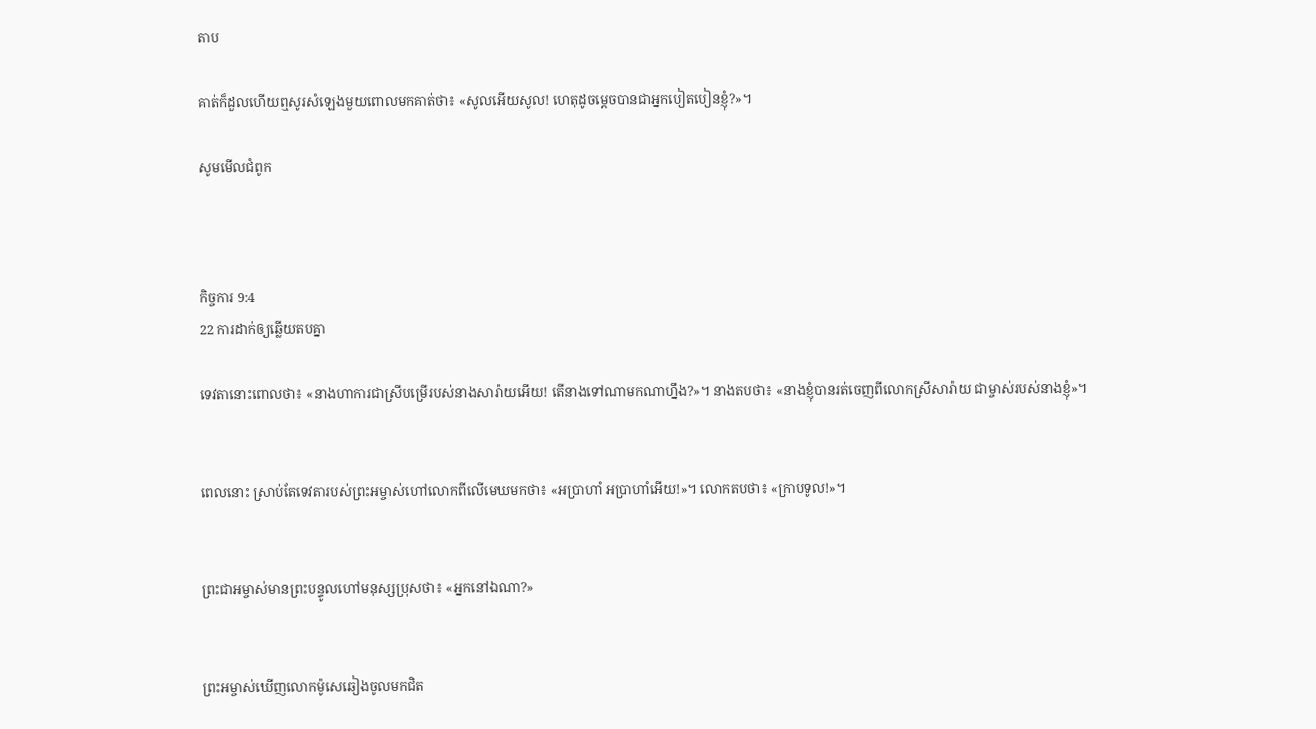តាប

គាត់ក៏ដួលហើយឮសូរសំឡេងមួយពោលមកគាត់ថា៖ «សូលអើយសូល! ហេតុដូចម្ដេចបានជាអ្នកបៀត‌បៀនខ្ញុំ?»។

សូមមើលជំពូក



កិច្ចការ 9:4
22 ការដាក់ឲ្យឆ្លើយតបគ្នា

ទេវតានោះពោលថា៖ «នាងហាការជាស្រីបម្រើរបស់នាងសារ៉ាយអើយ! តើនាងទៅណាមកណាហ្នឹង?»។ នាងតបថា៖ «នាងខ្ញុំបានរត់ចេញពីលោកស្រីសារ៉ាយ ជាម្ចាស់របស់នាងខ្ញុំ»។


ពេលនោះ ស្រាប់តែទេវតារបស់ព្រះ‌អម្ចាស់ហៅលោកពីលើមេឃមកថា៖ «អប្រាហាំ អប្រាហាំអើយ!»។ លោកតបថា៖ «ក្រាបទូល!»។


ព្រះ‌ជា‌អម្ចាស់មានព្រះ‌បន្ទូលហៅមនុស្សប្រុសថា៖ «អ្នកនៅឯណា?»


ព្រះ‌អម្ចាស់ឃើញលោកម៉ូសេឆៀងចូលមកជិត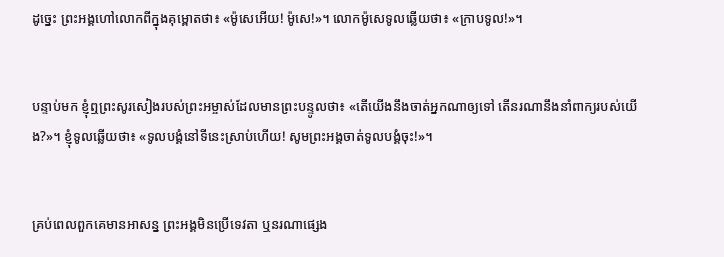ដូច្នេះ ព្រះអង្គហៅលោកពីក្នុងគុម្ពោតថា៖ «ម៉ូសេអើយ! ម៉ូសេ!»។ លោកម៉ូសេទូលឆ្លើយថា៖ «ក្រាបទូល!»។


បន្ទាប់មក ខ្ញុំឮព្រះ‌សូរសៀងរបស់ព្រះ‌អម្ចាស់ដែលមានព្រះ‌បន្ទូលថា៖ «តើយើងនឹងចាត់អ្នកណាឲ្យទៅ តើនរណានឹងនាំពាក្យរបស់យើង?»។ ខ្ញុំទូលឆ្លើយថា៖ «ទូលបង្គំនៅទីនេះស្រាប់ហើយ! សូមព្រះអង្គចាត់ទូលបង្គំចុះ!»។


គ្រប់ពេលពួកគេមានអាសន្ន ព្រះអង្គមិនប្រើទេវតា ឬនរណាផ្សេង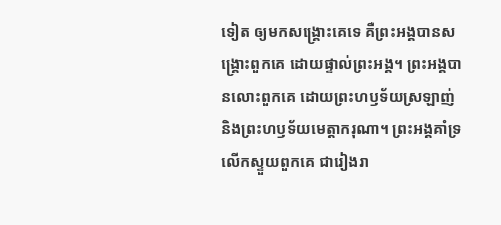ទៀត ឲ្យមកសង្គ្រោះគេទេ គឺព្រះអង្គបានសង្គ្រោះពួកគេ ដោយផ្ទាល់ព្រះអង្គ។ ព្រះអង្គបានលោះពួកគេ ដោយព្រះ‌ហឫទ័យស្រឡាញ់ និងព្រះ‌ហឫទ័យមេត្តាករុណា។ ព្រះអង្គគាំទ្រ លើកស្ទួយពួកគេ ជារៀងរា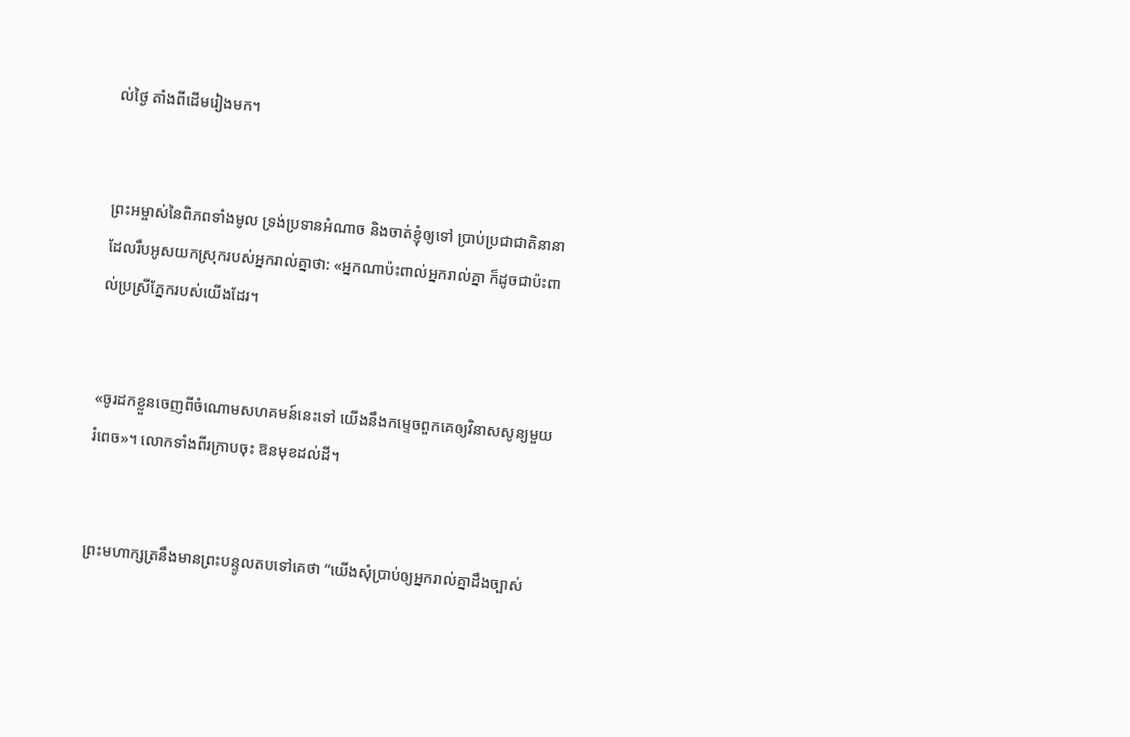ល់ថ្ងៃ តាំងពីដើមរៀងមក។


ព្រះ‌អម្ចាស់នៃពិភពទាំងមូល ទ្រង់ប្រទានអំណាច និងចាត់ខ្ញុំឲ្យទៅ ប្រាប់ប្រជា‌ជាតិនានា ដែលរឹបអូសយកស្រុករបស់អ្នករាល់គ្នាថា: «អ្នកណាប៉ះ‌ពាល់អ្នករាល់គ្នា ក៏ដូចជាប៉ះ‌ពាល់ប្រស្រីភ្នែករបស់យើងដែរ។


«ចូរដកខ្លួនចេញពីចំណោមសហគមន៍នេះទៅ យើងនឹងកម្ទេចពួកគេឲ្យវិនាសសូន្យមួយរំពេច»។ លោកទាំងពីរក្រាបចុះ ឱនមុខដល់ដី។


ព្រះ‌មហា‌ក្សត្រនឹងមានព្រះ‌បន្ទូលតបទៅគេថា “យើងសុំប្រាប់ឲ្យអ្នករាល់គ្នាដឹងច្បាស់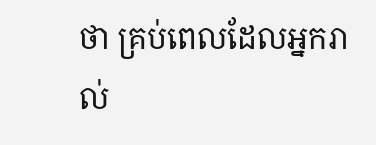ថា គ្រប់ពេលដែលអ្នករាល់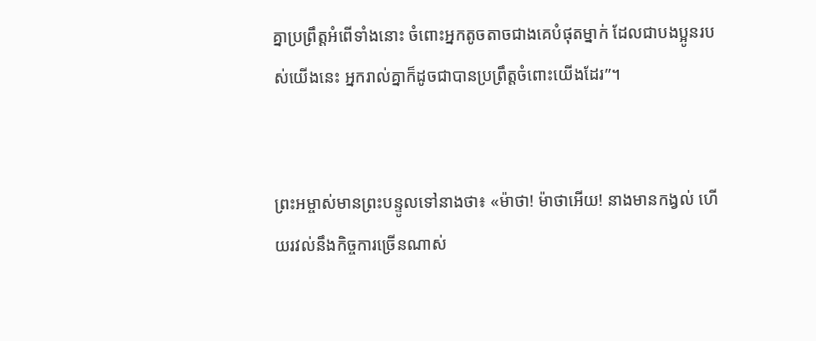គ្នាប្រព្រឹត្តអំពើទាំងនោះ ចំពោះអ្នកតូច‌តាចជាងគេបំផុតម្នាក់ ដែលជាបងប្អូនរបស់យើងនេះ អ្នករាល់គ្នាក៏ដូចជាបានប្រព្រឹត្តចំពោះយើងដែរ”។


ព្រះ‌អម្ចាស់មានព្រះ‌បន្ទូលទៅនាងថា៖ «ម៉ាថា! ម៉ាថាអើយ! នាងមានកង្វល់ ហើយរវល់នឹងកិច្ចការច្រើនណាស់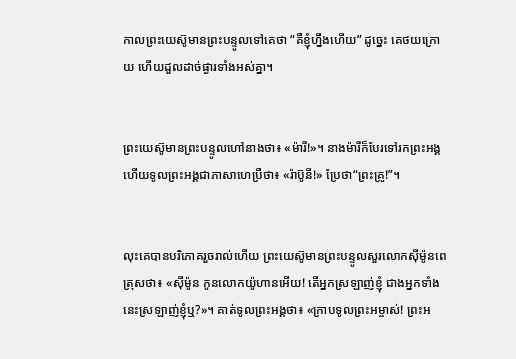កាលព្រះ‌យេស៊ូមានព្រះ‌បន្ទូលទៅគេថា “គឺខ្ញុំហ្នឹងហើយ” ដូច្នេះ គេថយក្រោយ ហើយដួលដាច់‌ផ្ងារទាំងអស់គ្នា។


ព្រះ‌យេស៊ូមានព្រះ‌បន្ទូលហៅនាងថា៖ «ម៉ារី!»។ នាងម៉ារីក៏បែរទៅរកព្រះអង្គ ហើយទូលព្រះអង្គជាភាសាហេប្រឺថា៖ «រ៉ាប៊ូនី!» ប្រែថា“ព្រះ‌គ្រូ!”។


លុះគេបានបរិភោគរួចរាល់ហើយ ព្រះ‌យេស៊ូមានព្រះ‌បន្ទូលសួរលោកស៊ីម៉ូនពេត្រុសថា៖ «ស៊ីម៉ូន កូនលោកយ៉ូហានអើយ! តើអ្នកស្រឡាញ់ខ្ញុំ ជាងអ្នកទាំងនេះស្រឡាញ់ខ្ញុំឬ?»។ គាត់ទូលព្រះអង្គថា៖ «ក្រាបទូលព្រះ‌អម្ចាស់! ព្រះអ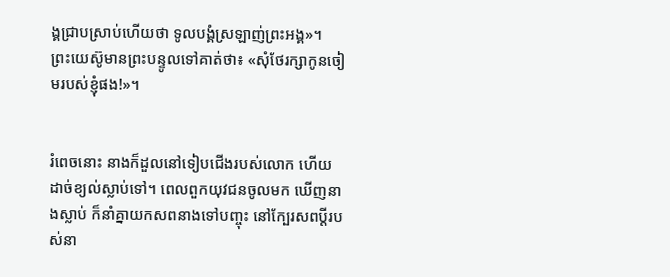ង្គជ្រាបស្រាប់ហើយថា ទូលបង្គំស្រឡាញ់ព្រះអង្គ»។ ព្រះ‌យេស៊ូមានព្រះ‌បន្ទូលទៅគាត់ថា៖ «សុំថែ‌រក្សាកូនចៀមរបស់ខ្ញុំផង!»។


រំពេចនោះ នាងក៏ដួលនៅទៀបជើងរបស់លោក ហើយដាច់ខ្យល់ស្លាប់ទៅ។ ពេលពួកយុវជនចូលមក ឃើញនាងស្លាប់ ក៏នាំគ្នាយកសពនាងទៅបញ្ចុះ នៅក្បែរសពប្ដីរបស់នា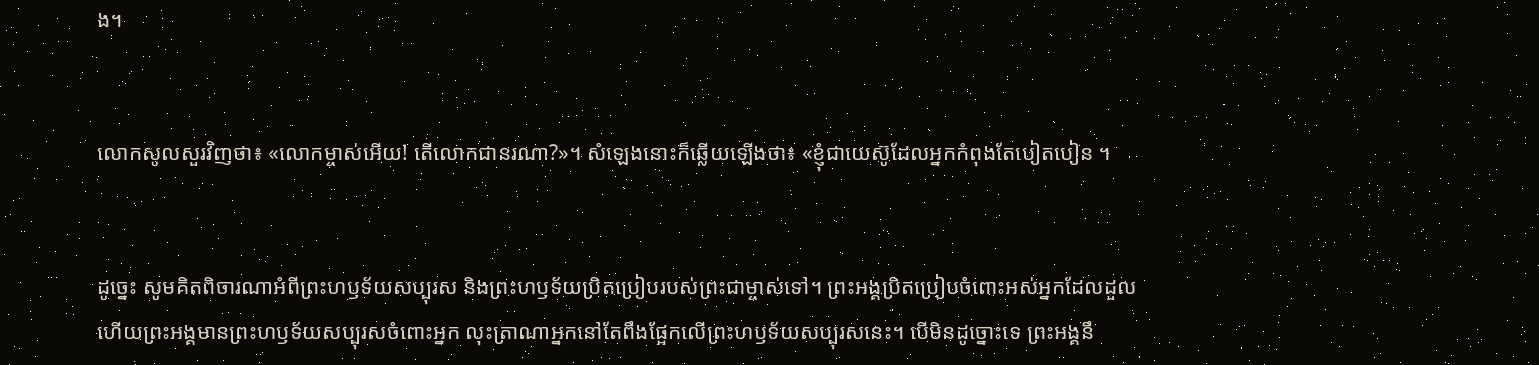ង។


លោកសូលសួរវិញថា៖ «លោកម្ចាស់អើយ! តើលោកជានរណា?»។ សំឡេងនោះក៏ឆ្លើយឡើងថា៖ «ខ្ញុំជាយេស៊ូដែលអ្នកកំពុងតែបៀត‌បៀន ។


ដូច្នេះ សូមគិតពិចារណាអំពីព្រះ‌ហឫទ័យសប្បុរស និងព្រះ‌ហឫទ័យប្រិត‌ប្រៀបរបស់ព្រះ‌ជា‌ម្ចាស់ទៅ។ ព្រះអង្គប្រិត‌ប្រៀបចំពោះអស់អ្នកដែលដួល ហើយព្រះអង្គមានព្រះ‌ហឫទ័យសប្បុរសចំពោះអ្នក លុះត្រាណាអ្នកនៅតែពឹងផ្អែកលើព្រះ‌ហឫទ័យសប្បុរសនេះ។ បើមិនដូច្នោះទេ ព្រះអង្គនឹ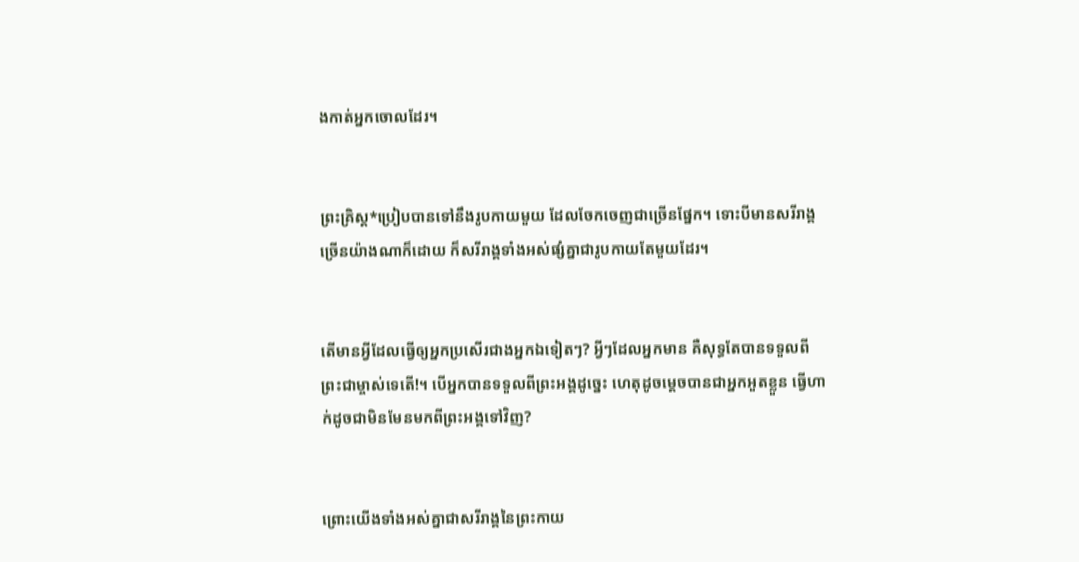ងកាត់អ្នកចោលដែរ។


ព្រះ‌គ្រិស្ត*ប្រៀបបានទៅនឹងរូបកាយមួយ ដែលចែកចេញជាច្រើនផ្នែក។ ទោះបីមានសរីរាង្គច្រើនយ៉ាងណាក៏ដោយ ក៏សរីរាង្គទាំងអស់ផ្សំគ្នាជារូបកាយតែមួយដែរ។


តើមានអ្វីដែលធ្វើឲ្យអ្នកប្រសើរជាងអ្នកឯទៀតៗ? អ្វីៗដែលអ្នកមាន គឺសុទ្ធតែបានទទួលពីព្រះ‌ជាម្ចាស់ទេតើ!។ បើអ្នកបានទទួលពីព្រះអង្គដូច្នេះ ហេតុដូចម្ដេចបានជាអ្នកអួតខ្លួន ធ្វើហាក់ដូចជាមិនមែនមកពីព្រះអង្គទៅវិញ?


ព្រោះយើងទាំងអស់គ្នាជាសរីរាង្គនៃព្រះ‌កាយ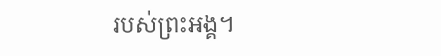របស់ព្រះអង្គ។